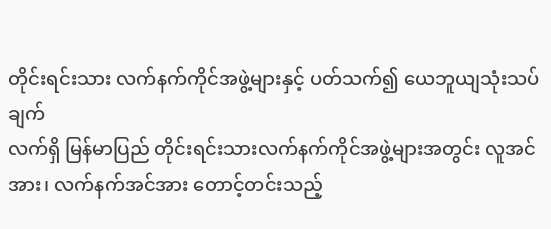တိုင်းရင်းသား လက်နက်ကိုင်အဖွဲ့များနှင့် ပတ်သက်၍ ယေဘူယျသုံးသပ်ချက်
လက်ရှိ မြန်မာပြည် တိုင်းရင်းသားလက်နက်ကိုင်အဖွဲ့များအတွင်း လူအင်အား၊ လက်နက်အင်အား တောင့်တင်းသည့်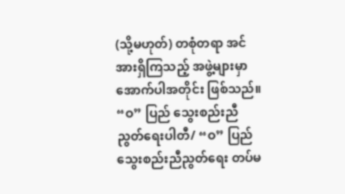(သို့မဟုတ်) တစုံတရာ အင်အားရှိကြသည့် အဖွဲ့များမှာ အောက်ပါအတိုင်း ဖြစ်သည်။
“ဝ” ပြည် သွေးစည်းညီညွတ်ရေးပါတီ/ “ဝ” ပြည် သွေးစည်းညီညွတ်ရေး တပ်မ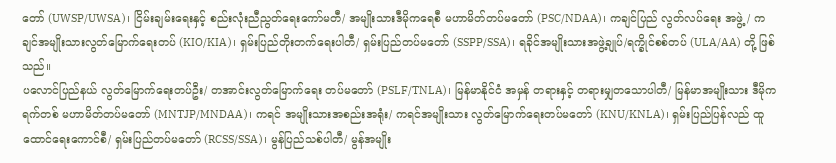တော် (UWSP/UWSA)၊ ငြိမ်းချမ်းရေးနှင့် စည်းလုံးညီညွတ်ရေးကော်မတီ/ အမျိုးသားဒီမိုကရေစီ မဟာမိတ်တပ်မတော် (PSC/NDAA)၊ ကချင်ပြည် လွတ်လပ်ရေး အဖွဲ့/ ကချင်အမျိုးသားလွတ်မြောက်ရေးတပ် (KIO/KIA)၊ ရှမ်းပြည်တိုးတက်ရေးပါတီ/ ရှမ်းပြည်တပ်မတော် (SSPP/SSA)၊ ရခိုင်အမျိုးသားအဖွဲ့ချုပ်/ရက္ခိုင်စစ်တပ် (ULA/AA) တို့ ဖြစ်သည်။
ပလောင်ပြည်နယ် လွတ်မြောက်ရေးတပ်ဦး/ တအာင်းလွတ်မြောက်ရေး တပ်မတော် (PSLF/TNLA)၊ မြန်မာနိုင်ငံ အမှန် တရားနှင့် တရားမျှတသောပါတီ/ မြန်မာအမျိုးသား ဒီမိုကရက်တစ် မဟာမိတ်တပ်မတော် (MNTJP/MNDAA)၊ ကရင် အမျိုးသားအစည်းအရုံး/ ကရင်အမျိုးသား လွတ်မြောက်ရေးတပ်မတော် (KNU/KNLA)၊ ရှမ်းပြည်ပြန်လည် ထူထောင်ရေးကောင်စီ/ ရှမ်းပြည်တပ်မတော် (RCSS/SSA)၊ မွန်ပြည်သစ်ပါတီ/ မွန်အမျိုး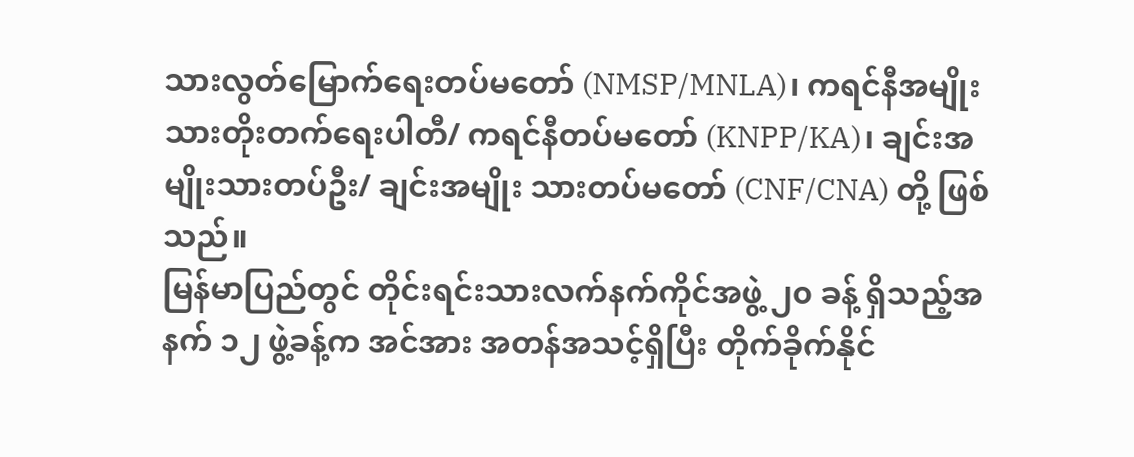သားလွတ်မြောက်ရေးတပ်မတော် (NMSP/MNLA)၊ ကရင်နီအမျိုးသားတိုးတက်ရေးပါတီ/ ကရင်နီတပ်မတော် (KNPP/KA)၊ ချင်းအမျိုးသားတပ်ဦး/ ချင်းအမျိုး သားတပ်မတော် (CNF/CNA) တို့ ဖြစ်သည်။
မြန်မာပြည်တွင် တိုင်းရင်းသားလက်နက်ကိုင်အဖွဲ့ ၂၀ ခန့် ရှိသည့်အနက် ၁၂ ဖွဲ့ခန့်က အင်အား အတန်အသင့်ရှိပြီး တိုက်ခိုက်နိုင်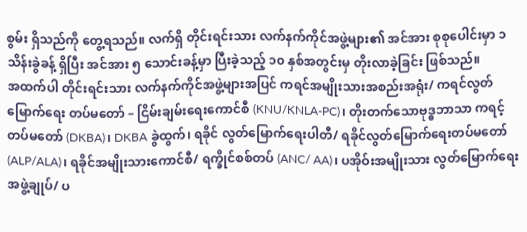စွမ်း ရှိသည်ကို တွေ့ရသည်။ လက်ရှိ တိုင်းရင်းသား လက်နက်ကိုင်အဖွဲ့များ၏ အင်အား စုစုပေါင်းမှာ ၁ သိန်းခွဲခန့် ရှိပြီး အင်အား ၅ သောင်းခန့်မှာ ပြီးခဲ့သည့် ၁၀ နှစ်အတွင်းမှ တိုးလာခဲ့ခြင်း ဖြစ်သည်။
အထက်ပါ တိုင်းရင်းသား လက်နက်ကိုင်အဖွဲ့များအပြင် ကရင်အမျိုးသားအစည်းအရုံး/ ကရင်လွတ်မြောက်ရေး တပ်မတော် – ငြိမ်းချမ်းရေးကောင်စီ (KNU/KNLA-PC)၊ တိုးတက်သောဗုဒ္ဓဘာသာ ကရင့်တပ်မတော် (DKBA)၊ DKBA ခွဲထွက်၊ ရခိုင် လွတ်မြောက်ရေးပါတီ/ ရခိုင်လွတ်မြောက်ရေးတပ်မတော် (ALP/ALA)၊ ရခိုင်အမျိုးသားကောင်စီ/ ရက္ခိုင်စစ်တပ် (ANC/ AA)၊ ပအိုဝ်းအမျိုးသား လွတ်မြောက်ရေးအဖွဲ့ချုပ်/ ပ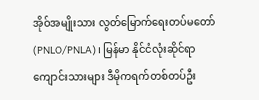အိုဝ်အမျိုးသား လွတ်မြောက်ရေးတပ်မတော် (PNLO/PNLA)၊ မြန်မာ နိုင်ငံလုံးဆိုင်ရာ ကျောင်းသားများ ဒီမိုကရက်တစ်တပ်ဦး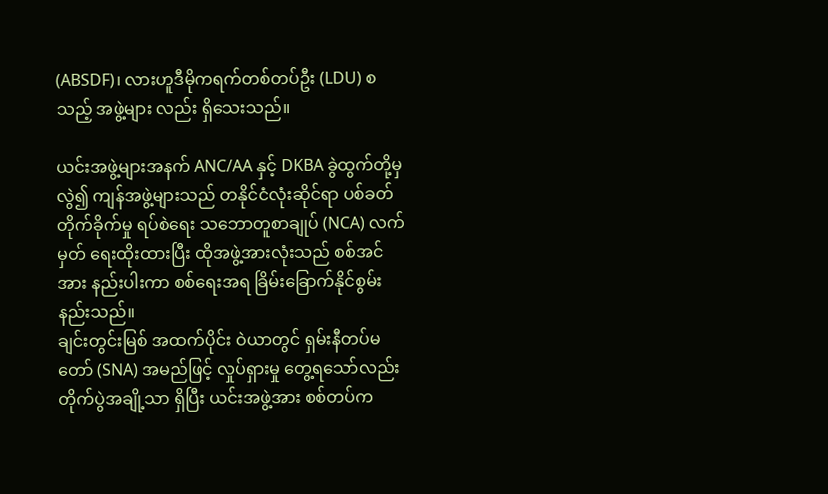(ABSDF)၊ လားဟူဒီမိုကရက်တစ်တပ်ဦး (LDU) စသည့် အဖွဲ့များ လည်း ရှိသေးသည်။

ယင်းအဖွဲ့များအနက် ANC/AA နှင့် DKBA ခွဲထွက်တို့မှလွဲ၍ ကျန်အဖွဲ့များသည် တနိုင်ငံလုံးဆိုင်ရာ ပစ်ခတ်တိုက်ခိုက်မှု ရပ်စဲရေး သဘောတူစာချုပ် (NCA) လက်မှတ် ရေးထိုးထားပြီး ထိုအဖွဲ့အားလုံးသည် စစ်အင်အား နည်းပါးကာ စစ်ရေးအရ ခြိမ်းခြောက်နိုင်စွမ်း နည်းသည်။
ချင်းတွင်းမြစ် အထက်ပိုင်း ဝဲယာတွင် ရှမ်းနီတပ်မတော် (SNA) အမည်ဖြင့် လှုပ်ရှားမှု တွေ့ရသော်လည်း တိုက်ပွဲအချို့သာ ရှိပြီး ယင်းအဖွဲ့အား စစ်တပ်က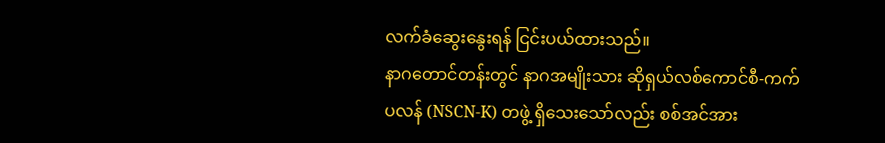လက်ခံဆွေးနွေးရန် ငြင်းပယ်ထားသည်။
နာဂတောင်တန်းတွင် နာဂအမျိုးသား ဆိုရှယ်လစ်ကောင်စီ-ကက်ပလန် (NSCN-K) တဖွဲ့ ရှိသေးသော်လည်း စစ်အင်အား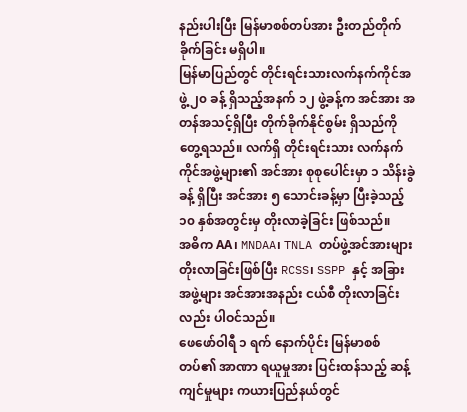နည်းပါးပြီး မြန်မာစစ်တပ်အား ဦးတည်တိုက်ခိုက်ခြင်း မရှိပါ။
မြန်မာပြည်တွင် တိုင်းရင်းသားလက်နက်ကိုင်အဖွဲ့ ၂၀ ခန့် ရှိသည့်အနက် ၁၂ ဖွဲ့ခန့်က အင်အား အတန်အသင့်ရှိပြီး တိုက်ခိုက်နိုင်စွမ်း ရှိသည်ကို တွေ့ရသည်။ လက်ရှိ တိုင်းရင်းသား လက်နက်ကိုင်အဖွဲ့များ၏ အင်အား စုစုပေါင်းမှာ ၁ သိန်းခွဲခန့် ရှိပြီး အင်အား ၅ သောင်းခန့်မှာ ပြီးခဲ့သည့် ၁၀ နှစ်အတွင်းမှ တိုးလာခဲ့ခြင်း ဖြစ်သည်။
အဓိက AA၊ MNDAA၊ TNLA တပ်ဖွဲ့အင်အားများ တိုးလာခြင်းဖြစ်ပြီး RCSS၊ SSPP နှင့် အခြားအဖွဲ့များ အင်အားအနည်း ငယ်စီ တိုးလာခြင်းလည်း ပါဝင်သည်။
ဖေဖော်ဝါရီ ၁ ရက် နောက်ပိုင်း မြန်မာစစ်တပ်၏ အာဏာ ရယူမှုအား ပြင်းထန်သည့် ဆန့်ကျင်မှုများ ကယားပြည်နယ်တွင်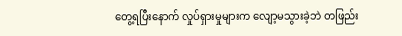တွေ့ရပြီးနောက် လှုပ်ရှားမှုများက လျော့မသွားခဲ့ဘဲ တဖြည်း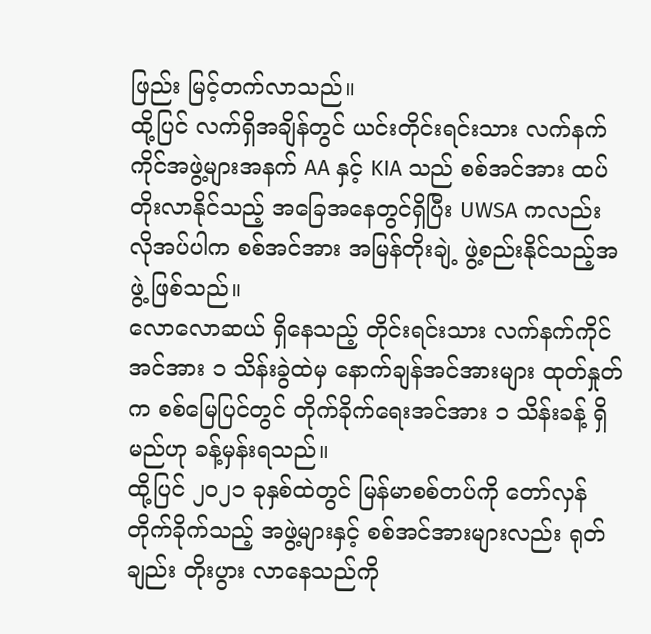ဖြည်း မြင့်တက်လာသည်။
ထို့ပြင် လက်ရှိအချိန်တွင် ယင်းတိုင်းရင်းသား လက်နက်ကိုင်အဖွဲ့များအနက် AA နှင့် KIA သည် စစ်အင်အား ထပ်တိုးလာနိုင်သည့် အခြေအနေတွင်ရှိပြီး UWSA ကလည်း လိုအပ်ပါက စစ်အင်အား အမြန်တိုးချဲ့ ဖွဲ့စည်းနိုင်သည့်အဖွဲ့ ဖြစ်သည်။
လောလောဆယ် ရှိနေသည့် တိုင်းရင်းသား လက်နက်ကိုင်အင်အား ၁ သိန်းခွဲထဲမှ နောက်ချန်အင်အားများ ထုတ်နှုတ်က စစ်မြေပြင်တွင် တိုက်ခိုက်ရေးအင်အား ၁ သိန်းခန့် ရှိမည်ဟု ခန့်မှန်းရသည်။
ထို့ပြင် ၂၀၂၁ ခုနှစ်ထဲတွင် မြန်မာစစ်တပ်ကို တော်လှန်တိုက်ခိုက်သည့် အဖွဲ့များနှင့် စစ်အင်အားများလည်း ရုတ်ချည်း တိုးပွား လာနေသည်ကို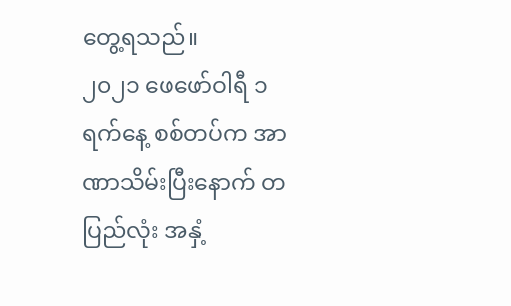တွေ့ရသည်။
၂၀၂၁ ဖေဖော်ဝါရီ ၁ ရက်နေ့ စစ်တပ်က အာဏာသိမ်းပြီးနောက် တပြည်လုံး အနှံ့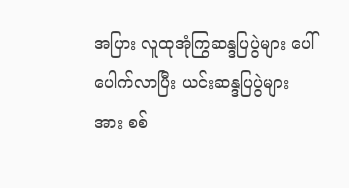အပြား လူထုအုံကြွဆန္ဒပြပွဲများ ပေါ် ပေါက်လာပြီး ယင်းဆန္ဒပြပွဲများအား စစ်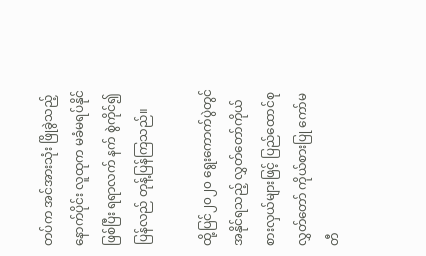တပ်က အင်အားသုံး ဖြိုခွဲသည့်နောက်ပိုင်း လူထုက မခံမရပ်နိုင်ဖြစ်ပြီး ရရာလက် နက် စွဲကိုင်၍ ပြန်လည် တုန့်ပြန်ကြသည်။

ထို့ပြင်၂၀၂၀ ရွေးကောက်ပွဲတွင် အနိုင်ရသည့် လွှတ်တော်ကိုယ်စားလှယ်များဖြင့် ပြည်ထောင်စုလွှတ်တော် ကိုယ်စားပြု ကော်မတီ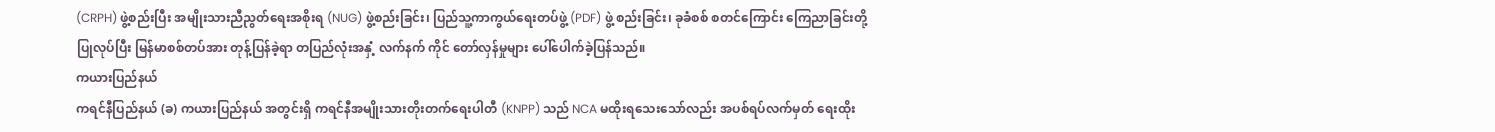(CRPH) ဖွဲ့စည်းပြီး အမျိုးသားညီညွတ်ရေးအစိုးရ (NUG) ဖွဲ့စည်းခြင်း၊ ပြည်သူ့ကာကွယ်ရေးတပ်ဖွဲ့ (PDF) ဖွဲ့ စည်းခြင်း၊ ခုခံစစ် စတင်ကြောင်း ကြေညာခြင်းတို့ ပြုလုပ်ပြီး မြန်မာစစ်တပ်အား တုန့်ပြန်ခဲ့ရာ တပြည်လုံးအနှံ့ လက်နက် ကိုင် တော်လှန်မှုများ ပေါ်ပေါက်ခဲ့ပြန်သည်။
ကယားပြည်နယ်
ကရင်နီပြည်နယ် (ခ) ကယားပြည်နယ် အတွင်းရှိ ကရင်နီအမျိုးသားတိုးတက်ရေးပါတီ (KNPP) သည် NCA မထိုးရသေးသော်လည်း အပစ်ရပ်လက်မှတ် ရေးထိုး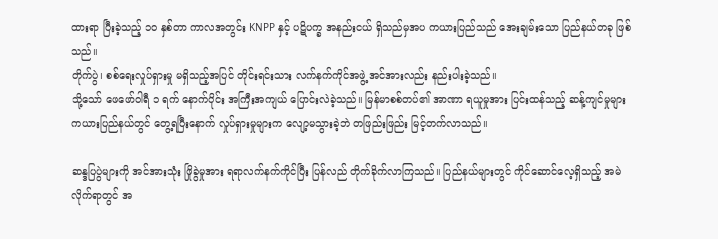ထားရာ ပြီးခဲ့သည့် ၁၀ နှစ်တာ ကာလအတွင်း KNPP နှင့် ပဋိပက္ခ အနည်းငယ် ရှိသည်မှအပ ကယားပြည်သည် အေးချမ်းသော ပြည်နယ်တခု ဖြစ်သည်။
တိုက်ပွဲ၊ စစ်ရေးလှုပ်ရှားမှု မရှိသည့်အပြင် တိုင်းရင်းသား လက်နက်ကိုင်အဖွဲ့ အင်အားလည်း နည်းပါးခဲ့သည်။
သို့သော် ဖေဖော်ဝါရီ ၁ ရက် နောက်ပိုင်း အကြီးအကျယ် ပြောင်းလဲခဲ့သည်။ မြန်မာစစ်တပ်၏ အာဏာ ရယူမှုအား ပြင်းထန်သည့် ဆန့်ကျင်မှုများ ကယားပြည်နယ်တွင် တွေ့ရပြီးနောက် လှုပ်ရှားမှုများက လျော့မသွားခဲ့ဘဲ တဖြည်းဖြည်း မြင့်တက်လာသည်။

ဆန္ဒပြပွဲများကို အင်အားသုံး ဖြိုခွဲမှုအား ရရာလက်နက်ကိုင်ပြီး ပြန်လည် တိုက်ခိုက်လာကြသည်။ ပြည်နယ်များတွင် ကိုင်ဆောင်လေ့ရှိသည့် အမဲလိုက်ရာတွင် အ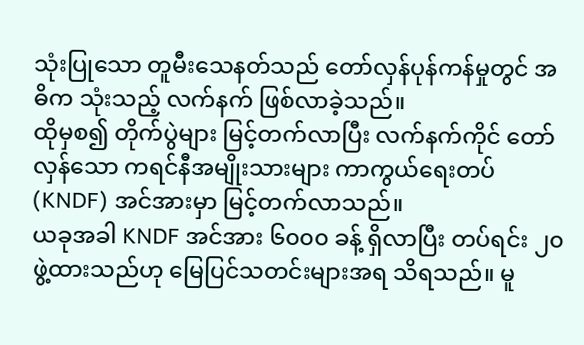သုံးပြုသော တူမီးသေနတ်သည် တော်လှန်ပုန်ကန်မှုတွင် အဓိက သုံးသည့် လက်နက် ဖြစ်လာခဲ့သည်။
ထိုမှစ၍ တိုက်ပွဲများ မြင့်တက်လာပြီး လက်နက်ကိုင် တော်လှန်သော ကရင်နီအမျိုးသားများ ကာကွယ်ရေးတပ် (KNDF) အင်အားမှာ မြင့်တက်လာသည်။
ယခုအခါ KNDF အင်အား ၆၀၀၀ ခန့် ရှိလာပြီး တပ်ရင်း ၂၀ ဖွဲ့ထားသည်ဟု မြေပြင်သတင်းများအရ သိရသည်။ မူ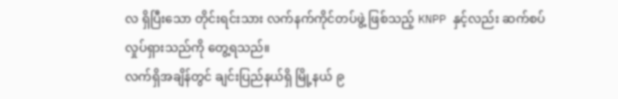လ ရှိပြီးသော တိုင်းရင်းသား လက်နက်ကိုင်တပ်ဖွဲ့ ဖြစ်သည့် KNPP နှင့်လည်း ဆက်စပ် လှုပ်ရှားသည်ကို တွေ့ရသည်။
လက်ရှိအချိန်တွင် ချင်းပြည်နယ်ရှိ မြို့နယ် ၉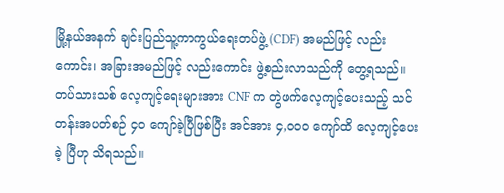မြို့နယ်အနက် ချင်းပြည်သူ့ကာကွယ်ရေးတပ်ဖွဲ့ (CDF) အမည်ဖြင့် လည်းကောင်း၊ အခြားအမည်ဖြင့် လည်းကောင်း ဖွဲ့စည်းလာသည်ကို တွေ့ရသည်။ တပ်သားသစ် လေ့ကျင့်ရေးများအား CNF က တွဲဖက်လေ့ကျင့်ပေးသည့် သင်တန်းအပတ်စဉ် ၄၀ ကျော်ခဲ့ပြီဖြစ်ပြီး အင်အား ၄,၀၀၀ ကျော်ထိ လေ့ကျင့်ပေးခဲ့ ပြီဟု သိရသည်။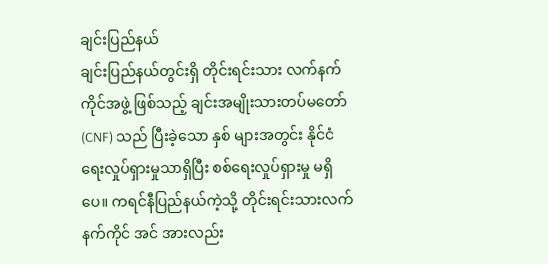ချင်းပြည်နယ်
ချင်းပြည်နယ်တွင်းရှိ တိုင်းရင်းသား လက်နက်ကိုင်အဖွဲ့ ဖြစ်သည့် ချင်းအမျိုးသားတပ်မတော် (CNF) သည် ပြီးခဲ့သော နှစ် များအတွင်း နိုင်ငံရေးလှုပ်ရှားမှုသာရှိပြီး စစ်ရေးလှုပ်ရှားမှု မရှိပေ။ ကရင်နီပြည်နယ်ကဲ့သို့ တိုင်းရင်းသားလက်နက်ကိုင် အင် အားလည်း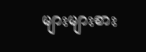များများစား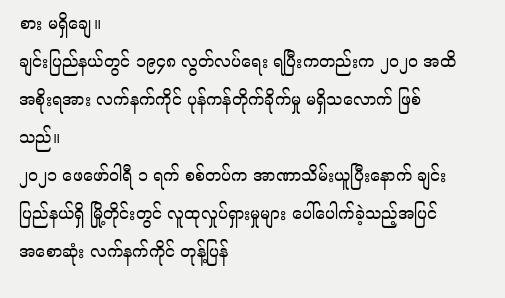စား မရှိချေ။
ချင်းပြည်နယ်တွင် ၁၉၄၈ လွတ်လပ်ရေး ရပြီးကတည်းက ၂၀၂၀ အထိ အစိုးရအား လက်နက်ကိုင် ပုန်ကန်တိုက်ခိုက်မှု မရှိသလောက် ဖြစ်သည်။
၂၀၂၁ ဖေဖော်ဝါရီ ၁ ရက် စစ်တပ်က အာဏာသိမ်းယူပြီးနောက် ချင်းပြည်နယ်ရှိ မြို့တိုင်းတွင် လူထုလှုပ်ရှားမှုများ ပေါ်ပေါက်ခဲ့သည့်အပြင် အစောဆုံး လက်နက်ကိုင် တုန့်ပြန်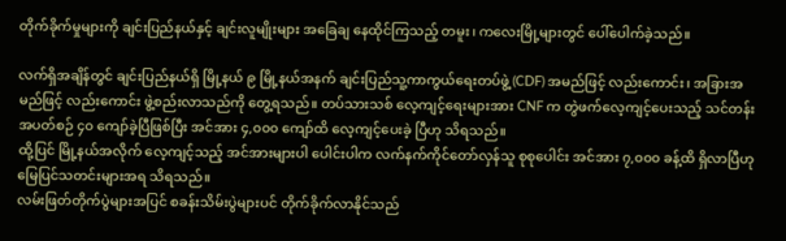တိုက်ခိုက်မှုများကို ချင်းပြည်နယ်နှင့် ချင်းလူမျိုးများ အခြေချ နေထိုင်ကြသည့် တမူး၊ ကလေးမြို့များတွင် ပေါ်ပေါက်ခဲ့သည်။

လက်ရှိအချိန်တွင် ချင်းပြည်နယ်ရှိ မြို့နယ် ၉ မြို့နယ်အနက် ချင်းပြည်သူ့ကာကွယ်ရေးတပ်ဖွဲ့ (CDF) အမည်ဖြင့် လည်းကောင်း၊ အခြားအမည်ဖြင့် လည်းကောင်း ဖွဲ့စည်းလာသည်ကို တွေ့ရသည်။ တပ်သားသစ် လေ့ကျင့်ရေးများအား CNF က တွဲဖက်လေ့ကျင့်ပေးသည့် သင်တန်းအပတ်စဉ် ၄၀ ကျော်ခဲ့ပြီဖြစ်ပြီး အင်အား ၄,၀၀၀ ကျော်ထိ လေ့ကျင့်ပေးခဲ့ ပြီဟု သိရသည်။
ထို့ပြင် မြို့နယ်အလိုက် လေ့ကျင့်သည့် အင်အားများပါ ပေါင်းပါက လက်နက်ကိုင်တော်လှန်သူ စုစုပေါင်း အင်အား ၇,၀၀၀ ခန့်ထိ ရှိလာပြီဟု မြေပြင်သတင်းများအရ သိရသည်။
လမ်းဖြတ်တိုက်ပွဲများအပြင် စခန်းသိမ်းပွဲများပင် တိုက်ခိုက်လာနိုင်သည်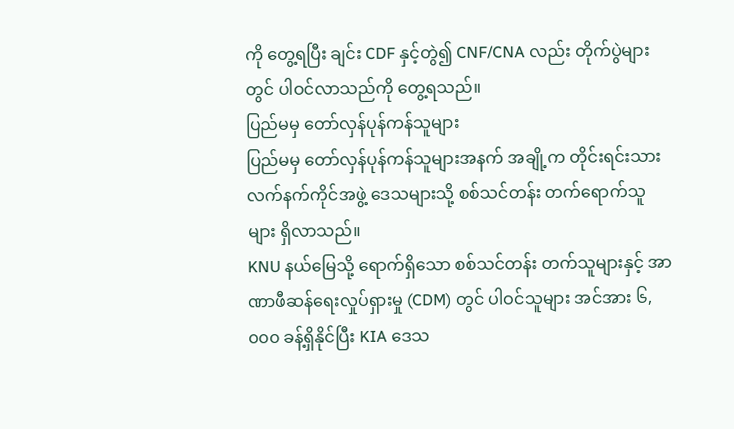ကို တွေ့ရပြီး ချင်း CDF နှင့်တွဲ၍ CNF/CNA လည်း တိုက်ပွဲများတွင် ပါဝင်လာသည်ကို တွေ့ရသည်။
ပြည်မမှ တော်လှန်ပုန်ကန်သူများ
ပြည်မမှ တော်လှန်ပုန်ကန်သူများအနက် အချို့က တိုင်းရင်းသား လက်နက်ကိုင်အဖွဲ့ ဒေသများသို့ စစ်သင်တန်း တက်ရောက်သူများ ရှိလာသည်။
KNU နယ်မြေသို့ ရောက်ရှိသော စစ်သင်တန်း တက်သူများနှင့် အာဏာဖီဆန်ရေးလှုပ်ရှားမှု (CDM) တွင် ပါဝင်သူများ အင်အား ၆,၀၀၀ ခန့်ရှိနိုင်ပြီး KIA ဒေသ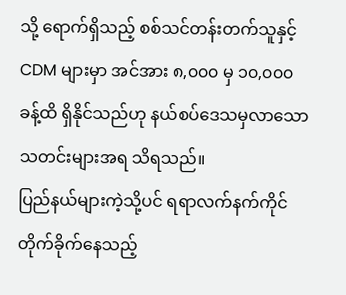သို့ ရောက်ရှိသည့် စစ်သင်တန်းတက်သူနှင့် CDM များမှာ အင်အား ၈,၀၀၀ မှ ၁၀,၀၀၀ ခန့်ထိ ရှိနိုင်သည်ဟု နယ်စပ်ဒေသမှလာသော သတင်းများအရ သိရသည်။
ပြည်နယ်များကဲ့သို့ပင် ရရာလက်နက်ကိုင် တိုက်ခိုက်နေသည့်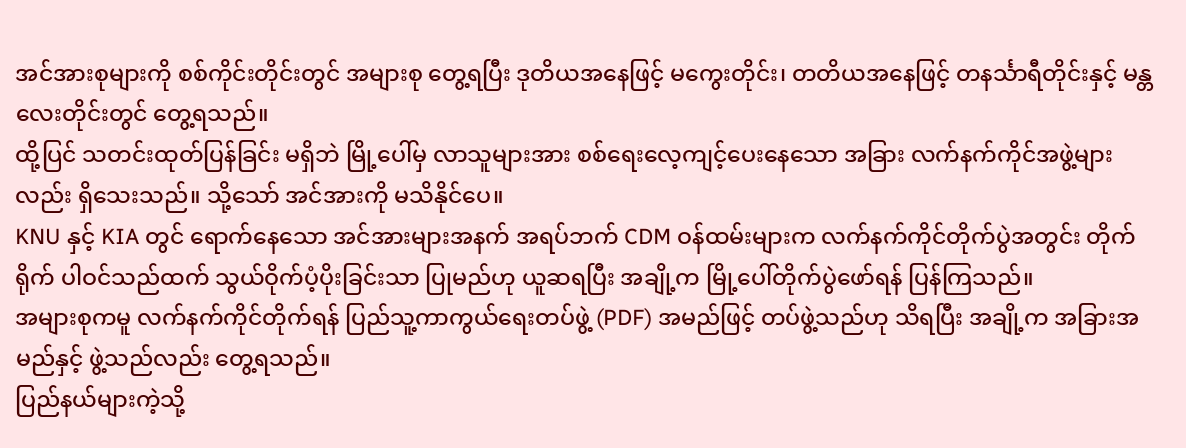အင်အားစုများကို စစ်ကိုင်းတိုင်းတွင် အများစု တွေ့ရပြီး ဒုတိယအနေဖြင့် မကွေးတိုင်း၊ တတိယအနေဖြင့် တနင်္သာရီတိုင်းနှင့် မန္တလေးတိုင်းတွင် တွေ့ရသည်။
ထို့ပြင် သတင်းထုတ်ပြန်ခြင်း မရှိဘဲ မြို့ပေါ်မှ လာသူများအား စစ်ရေးလေ့ကျင့်ပေးနေသော အခြား လက်နက်ကိုင်အဖွဲ့များ လည်း ရှိသေးသည်။ သို့သော် အင်အားကို မသိနိုင်ပေ။
KNU နှင့် KIA တွင် ရောက်နေသော အင်အားများအနက် အရပ်ဘက် CDM ဝန်ထမ်းများက လက်နက်ကိုင်တိုက်ပွဲအတွင်း တိုက်ရိုက် ပါဝင်သည်ထက် သွယ်ဝိုက်ပံ့ပိုးခြင်းသာ ပြုမည်ဟု ယူဆရပြီး အချို့က မြို့ပေါ်တိုက်ပွဲဖော်ရန် ပြန်ကြသည်။
အများစုကမူ လက်နက်ကိုင်တိုက်ရန် ပြည်သူ့ကာကွယ်ရေးတပ်ဖွဲ့ (PDF) အမည်ဖြင့် တပ်ဖွဲ့သည်ဟု သိရပြီး အချို့က အခြားအမည်နှင့် ဖွဲ့သည်လည်း တွေ့ရသည်။
ပြည်နယ်များကဲ့သို့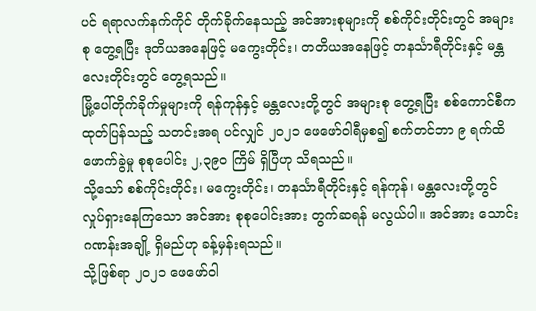ပင် ရရာလက်နက်ကိုင် တိုက်ခိုက်နေသည့် အင်အားစုများကို စစ်ကိုင်းတိုင်းတွင် အများစု တွေ့ရပြီး ဒုတိယအနေဖြင့် မကွေးတိုင်း၊ တတိယအနေဖြင့် တနင်္သာရီတိုင်းနှင့် မန္တလေးတိုင်းတွင် တွေ့ရသည်။
မြို့ပေါ်တိုက်ခိုက်မှုများကို ရန်ကုန်နှင့် မန္တလေးတို့တွင် အများစု တွေ့ရပြီး စစ်ကောင်စီက ထုတ်ပြန်သည့် သတင်းအရ ပင်လျှင် ၂၀၂၁ ဖေဖော်ဝါရီမှစ၍ စက်တင်ဘာ ၉ ရက်ထိ ဖောက်ခွဲမှု စုစုပေါင်း ၂,၃၉၀ ကြိမ် ရှိပြီဟု သိရသည်။
သို့သော် စစ်ကိုင်းတိုင်း၊ မကွေးတိုင်း၊ တနင်္သာရီတိုင်းနှင့် ရန်ကုန်၊ မန္တလေးတို့တွင် လှုပ်ရှားနေကြသော အင်အား စုစုပေါင်းအား တွက်ဆရန် မလွယ်ပါ။ အင်အား သောင်းဂဏန်းအချို့ ရှိမည်ဟု ခန့်မှန်းရသည်။
သို့ဖြစ်ရာ ၂၀၂၁ ဖေဖော်ဝါ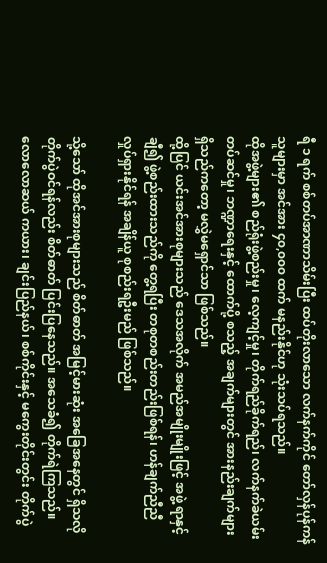ရီ ၁ ရက် စစ်တပ်အာဏာသိမ်းပြီး ထပ်တိုးလာသော လက်နက်ကိုင် တော်လှန်ပုန်ကန်သူများမှာ အင်အား ၄၀,၀၀၀ ထက် မနည်းနိုင်ဟု သုံးသပ်ရသည်။
ထိုအဖွဲ့များ၏ စည်ရုံးဖွဲ့စည်းမှု၊ လေ့ကျင့်မှု၊ တိုက်ရည်ခိုက်ရည်၊ လက်နက်ခဲယမ်းတပ်ဆင်မှု၊ ဘဏ္ဍာရေးနှင့် ထောက်ပို့ စသည့် အချက်များတွင် အားနည်းချက်များ ရှိသည်ကတော့ မလွှဲမရှောင်သာ ဖြစ်သည်။
ထို့ပြင် ယင်းအင်အားစုများသည် ဒေသအလိုက် အမည်အမျိုးမျိုးဖြင့် အဖွဲ့ ရာနှင့်ချီ၍ ဖွဲ့စည်းထားသည်ကို တွေ့ရပြီး တစုတစည်းတည်းဖြစ်ရန်၊ ဟန်ချက်ညီညီ လှုပ်ရှားနိုင်ရန် အချိန်ယူ စုစည်းရဦးမည် ဖြစ်သည်။

သို့သော် ထိုအင်အားစုများသည် စိတ်ဓာတ် အမြင့်မားဆုံး အခြေအနေတွင် ရှိသလို တိုက်ပွဲဝင်ရန်လည်း စိတ်ဓာတ် ပြင်းပြနေသည်။ အသေခံ၍ တိုက်ရဲကြသည်။
လောလောဆယ် ကယား၊ ချင်းပြည်နယ်၊ စစ်ကိုင်းနှင့် မကွေးတိုင်းတွင်း တိုက်ပွဲ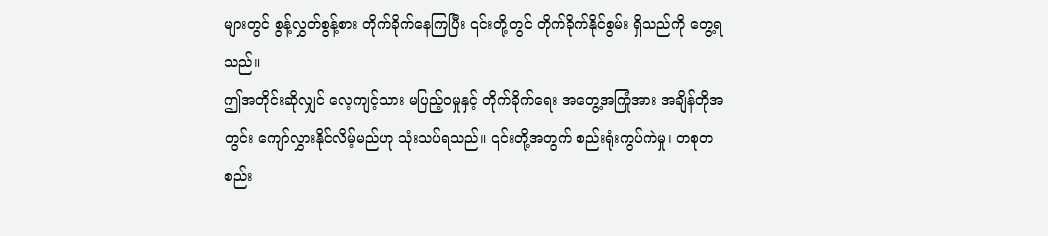များတွင် စွန့်လွှတ်စွန့်စား တိုက်ခိုက်နေကြပြီး ၎င်းတို့တွင် တိုက်ခိုက်နိုင်စွမ်း ရှိသည်ကို တွေ့ရသည်။
ဤအတိုင်းဆိုလျှင် လေ့ကျင့်သား မပြည့်ဝမှုနှင့် တိုက်ခိုက်ရေး အတွေ့အကြုံအား အချိန်တိုအတွင်း ကျော်လွှားနိုင်လိမ့်မည်ဟု သုံးသပ်ရသည်။ ၎င်းတို့အတွက် စည်းရုံးကွပ်ကဲမှု၊ တစုတစည်း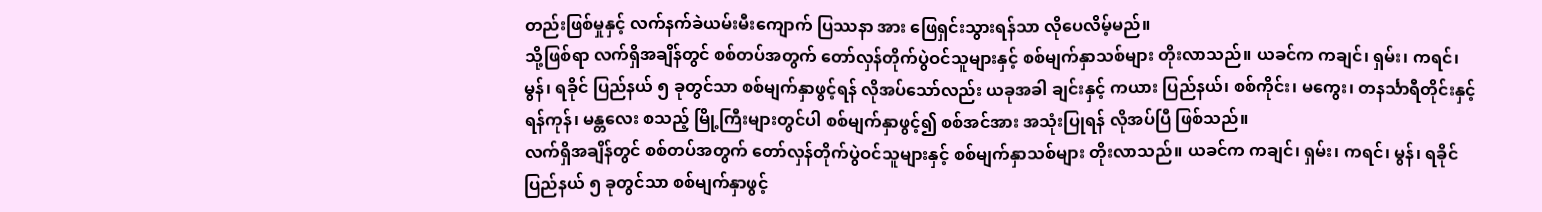တည်းဖြစ်မှုနှင့် လက်နက်ခဲယမ်းမီးကျောက် ပြဿနာ အား ဖြေရှင်းသွားရန်သာ လိုပေလိမ့်မည်။
သို့ဖြစ်ရာ လက်ရှိအချိန်တွင် စစ်တပ်အတွက် တော်လှန်တိုက်ပွဲဝင်သူများနှင့် စစ်မျက်နှာသစ်များ တိုးလာသည်။ ယခင်က ကချင်၊ ရှမ်း၊ ကရင်၊ မွန်၊ ရခိုင် ပြည်နယ် ၅ ခုတွင်သာ စစ်မျက်နှာဖွင့်ရန် လိုအပ်သော်လည်း ယခုအခါ ချင်းနှင့် ကယား ပြည်နယ်၊ စစ်ကိုင်း၊ မကွေး၊ တနင်္သာရီတိုင်းနှင့် ရန်ကုန်၊ မန္တလေး စသည့် မြို့ကြီးများတွင်ပါ စစ်မျက်နှာဖွင့်၍ စစ်အင်အား အသုံးပြုရန် လိုအပ်ပြီ ဖြစ်သည်။
လက်ရှိအချိန်တွင် စစ်တပ်အတွက် တော်လှန်တိုက်ပွဲဝင်သူများနှင့် စစ်မျက်နှာသစ်များ တိုးလာသည်။ ယခင်က ကချင်၊ ရှမ်း၊ ကရင်၊ မွန်၊ ရခိုင် ပြည်နယ် ၅ ခုတွင်သာ စစ်မျက်နှာဖွင့်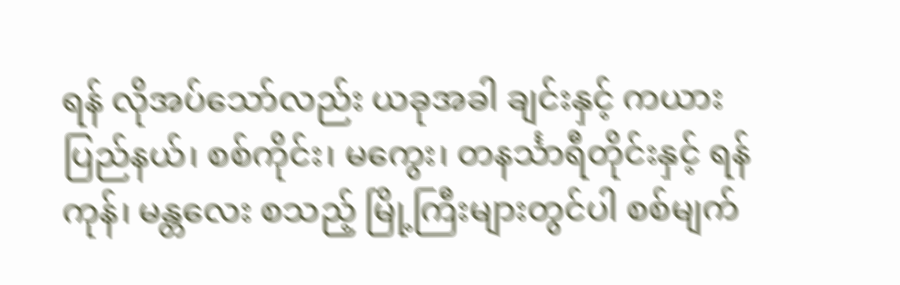ရန် လိုအပ်သော်လည်း ယခုအခါ ချင်းနှင့် ကယား ပြည်နယ်၊ စစ်ကိုင်း၊ မကွေး၊ တနင်္သာရီတိုင်းနှင့် ရန်ကုန်၊ မန္တလေး စသည့် မြို့ကြီးများတွင်ပါ စစ်မျက်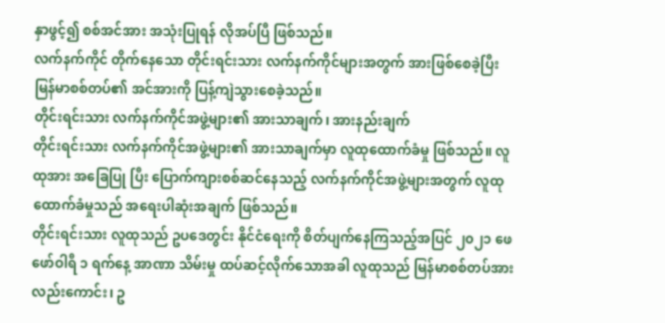နှာဖွင့်၍ စစ်အင်အား အသုံးပြုရန် လိုအပ်ပြီ ဖြစ်သည်။
လက်နက်ကိုင် တိုက်နေသော တိုင်းရင်းသား လက်နက်ကိုင်များအတွက် အားဖြစ်စေခဲ့ပြီး မြန်မာစစ်တပ်၏ အင်အားကို ပြန့်ကျဲသွားစေခဲ့သည်။
တိုင်းရင်းသား လက်နက်ကိုင်အဖွဲ့များ၏ အားသာချက်၊ အားနည်းချက်
တိုင်းရင်းသား လက်နက်ကိုင်အဖွဲ့များ၏ အားသာချက်မှာ လူထုထောက်ခံမှု ဖြစ်သည်။ လူထုအား အခြေပြု ပြီး ပြောက်ကျားစစ်ဆင်နေသည့် လက်နက်ကိုင်အဖွဲ့များအတွက် လူထုထောက်ခံမှုသည် အရေးပါဆုံးအချက် ဖြစ်သည်။
တိုင်းရင်းသား လူထုသည် ဥပဒေတွင်း နိုင်ငံရေးကို စိတ်ပျက်နေကြသည့်အပြင် ၂၀၂၁ ဖေဖော်ဝါရီ ၁ ရက်နေ့ အာဏာ သိမ်းမှု ထပ်ဆင့်လိုက်သောအခါ လူထုသည် မြန်မာစစ်တပ်အားလည်းကောင်း၊ ဥ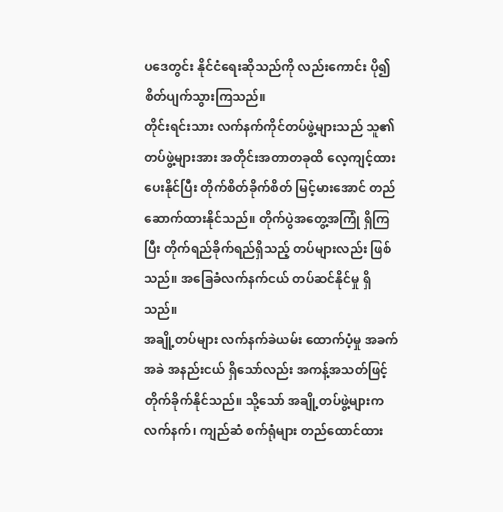ပဒေတွင်း နိုင်ငံရေးဆိုသည်ကို လည်းကောင်း ပို၍ စိတ်ပျက်သွားကြသည်။
တိုင်းရင်းသား လက်နက်ကိုင်တပ်ဖွဲ့များသည် သူ၏တပ်ဖွဲ့များအား အတိုင်းအတာတခုထိ လေ့ကျင့်ထားပေးနိုင်ပြီး တိုက်စိတ်ခိုက်စိတ် မြင့်မားအောင် တည်ဆောက်ထားနိုင်သည်။ တိုက်ပွဲအတွေ့အကြုံ ရှိကြပြီး တိုက်ရည်ခိုက်ရည်ရှိသည့် တပ်များလည်း ဖြစ်သည်။ အခြေခံလက်နက်ငယ် တပ်ဆင်နိုင်မှု ရှိသည်။
အချို့တပ်များ လက်နက်ခဲယမ်း ထောက်ပံ့မှု အခက်အခဲ အနည်းငယ် ရှိသော်လည်း အကန့်အသတ်ဖြင့် တိုက်ခိုက်နိုင်သည်။ သို့သော် အချို့တပ်ဖွဲ့များက လက်နက်၊ ကျည်ဆံ စက်ရုံများ တည်ထောင်ထား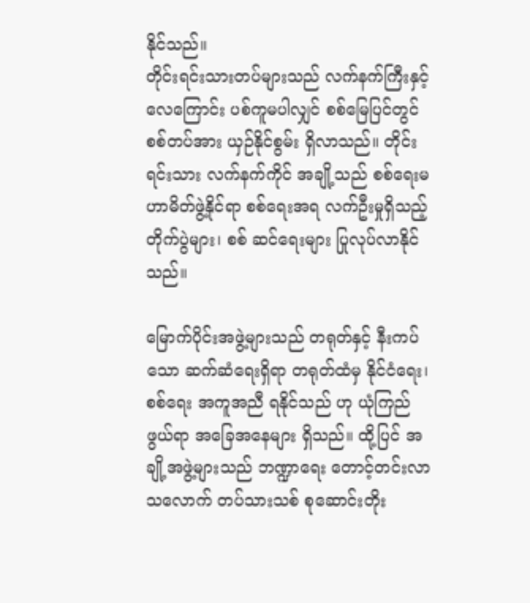နိုင်သည်။
တိုင်းရင်းသားတပ်များသည် လက်နက်ကြီးနှင့် လေကြောင်း ပစ်ကူမပါလျှင် စစ်မြေပြင်တွင် စစ်တပ်အား ယှဉ်နိုင်စွမ်း ရှိလာသည်။ တိုင်းရင်းသား လက်နက်ကိုင် အချို့သည် စစ်ရေးမဟာမိတ်ဖွဲ့နိုင်ရာ စစ်ရေးအရ လက်ဦးမှုရှိသည့် တိုက်ပွဲများ၊ စစ် ဆင်ရေးများ ပြုလုပ်လာနိုင်သည်။

မြောက်ပိုင်းအဖွဲ့များသည် တရုတ်နှင့် နီးကပ်သော ဆက်ဆံရေးရှိရာ တရုတ်ထံမှ နိုင်ငံရေး၊ စစ်ရေး အကူအညီ ရနိုင်သည် ဟု ယုံကြည်ဖွယ်ရာ အခြေအနေများ ရှိသည်။ ထို့ပြင် အချို့အဖွဲ့များသည် ဘဏ္ဍာရေး တောင့်တင်းလာသလောက် တပ်သားသစ် စုဆောင်းတိုး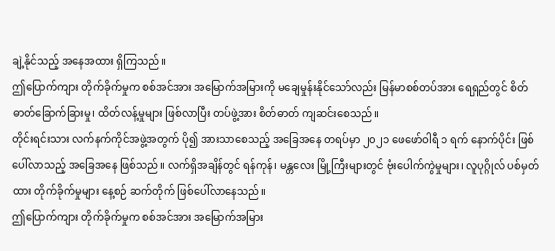ချဲ့နိုင်သည့် အနေအထား ရှိကြသည်။
ဤပြောက်ကျား တိုက်ခိုက်မှုက စစ်အင်အား အမြောက်အမြားကို မချေမှုန်းနိုင်သော်လည်း မြန်မာစစ်တပ်အား ရေရှည်တွင် စိတ်ဓာတ်ခြောက်ခြားမှု၊ ထိတ်လန့်မှုများ ဖြစ်လာပြီး တပ်ဖွဲ့အား စိတ်ဓာတ် ကျဆင်းစေသည်။
တိုင်းရင်းသား လက်နက်ကိုင်အဖွဲ့အတွက် ပို၍ အားသာစေသည့် အခြေအနေ တရပ်မှာ ၂၀၂၁ ဖေဖော်ဝါရီ ၁ ရက် နောက်ပိုင်း ဖြစ်ပေါ်လာသည့် အခြေအနေ ဖြစ်သည်။ လက်ရှိအချိန်တွင် ရန်ကုန်၊ မန္တလေး မြို့ကြီးများတွင် ဗုံးပေါက်ကွဲမှုများ၊ လူပုဂ္ဂိုလ် ပစ်မှတ်ထား တိုက်ခိုက်မှုများ နေ့စဉ် ဆက်တိုက် ဖြစ်ပေါ်လာနေသည်။
ဤပြောက်ကျား တိုက်ခိုက်မှုက စစ်အင်အား အမြောက်အမြား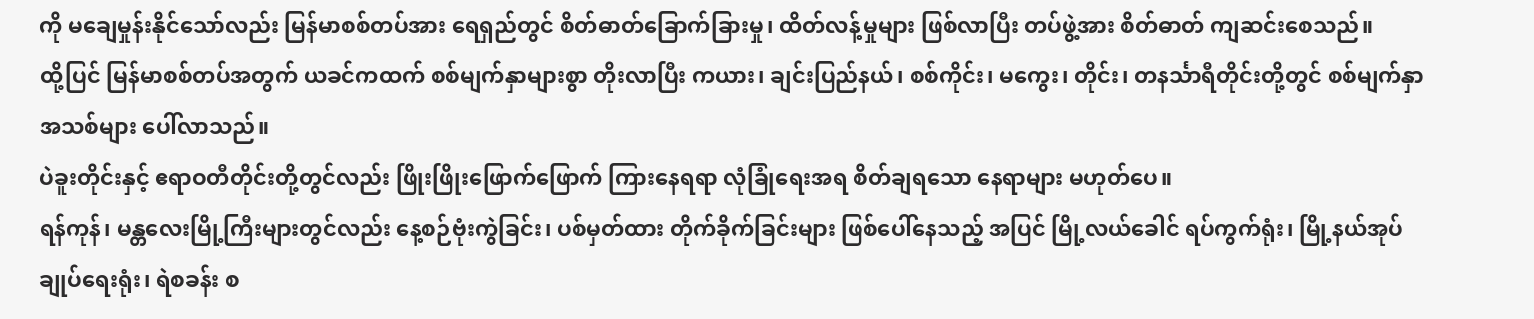ကို မချေမှုန်းနိုင်သော်လည်း မြန်မာစစ်တပ်အား ရေရှည်တွင် စိတ်ဓာတ်ခြောက်ခြားမှု၊ ထိတ်လန့်မှုများ ဖြစ်လာပြီး တပ်ဖွဲ့အား စိတ်ဓာတ် ကျဆင်းစေသည်။
ထို့ပြင် မြန်မာစစ်တပ်အတွက် ယခင်ကထက် စစ်မျက်နှာများစွာ တိုးလာပြီး ကယား၊ ချင်းပြည်နယ်၊ စစ်ကိုင်း၊ မကွေး၊ တိုင်း၊ တနင်္သာရီတိုင်းတို့တွင် စစ်မျက်နှာအသစ်များ ပေါ်လာသည်။
ပဲခူးတိုင်းနှင့် ဧရာဝတီတိုင်းတို့တွင်လည်း ဖြိုးဖြိုးဖြောက်ဖြောက် ကြားနေရရာ လုံခြုံရေးအရ စိတ်ချရသော နေရာများ မဟုတ်ပေ။
ရန်ကုန်၊ မန္တလေးမြို့ကြီးများတွင်လည်း နေ့စဉ်ဗုံးကွဲခြင်း၊ ပစ်မှတ်ထား တိုက်ခိုက်ခြင်းများ ဖြစ်ပေါ်နေသည့် အပြင် မြို့လယ်ခေါင် ရပ်ကွက်ရုံး၊ မြို့နယ်အုပ်ချုပ်ရေးရုံး၊ ရဲစခန်း စ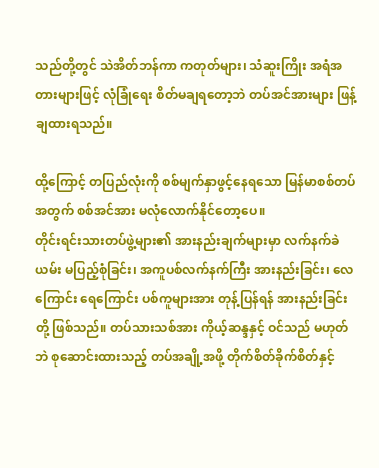သည်တို့တွင် သဲအိတ်ဘန်ကာ ကတုတ်များ၊ သံဆူးကြိုး အရံအတားများဖြင့် လုံခြုံရေး စိတ်မချရတော့ဘဲ တပ်အင်အားများ ဖြန့်ချထားရသည်။

ထို့ကြောင့် တပြည်လုံးကို စစ်မျက်နှာဖွင့်နေရသော မြန်မာစစ်တပ်အတွက် စစ်အင်အား မလုံလောက်နိုင်တော့ပေ။
တိုင်းရင်းသားတပ်ဖွဲ့များ၏ အားနည်းချက်များမှာ လက်နက်ခဲယမ်း မပြည့်စုံခြင်း၊ အကူပစ်လက်နက်ကြီး အားနည်းခြင်း၊ လေကြောင်း ရေကြောင်း ပစ်ကူများအား တုန့်ပြန်ရန် အားနည်းခြင်းတို့ ဖြစ်သည်။ တပ်သားသစ်အား ကိုယ့်ဆန္ဒနှင့် ဝင်သည် မဟုတ်ဘဲ စုဆောင်းထားသည့် တပ်အချို့အဖို့ တိုက်စိတ်ခိုက်စိတ်နှင့်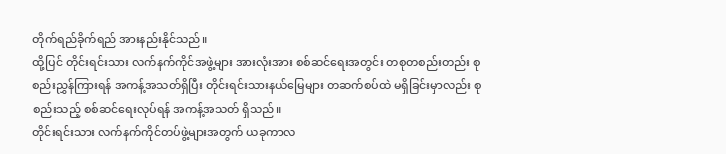တိုက်ရည်ခိုက်ရည် အားနည်းနိုင်သည်။
ထို့ပြင် တိုင်းရင်းသား လက်နက်ကိုင်အဖွဲ့များ အားလုံးအား စစ်ဆင်ရေးအတွင်း တစုတစည်းတည်း စုစည်းညွှန်ကြားရန် အကန့်အသတ်ရှိပြီး တိုင်းရင်းသားနယ်မြေများ တဆက်စပ်ထဲ မရှိခြင်းမှာလည်း စုစည်းသည့် စစ်ဆင်ရေးလုပ်ရန် အကန့်အသတ် ရှိသည်။
တိုင်းရင်းသား လက်နက်ကိုင်တပ်ဖွဲ့များအတွက် ယခုကာလ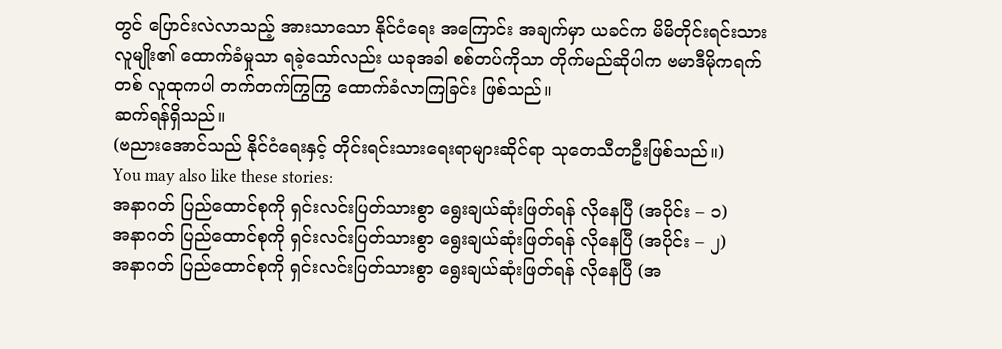တွင် ပြောင်းလဲလာသည့် အားသာသော နိုင်ငံရေး အကြောင်း အချက်မှာ ယခင်က မိမိတိုင်းရင်းသားလူမျိုး၏ ထောက်ခံမှုသာ ရခဲ့သော်လည်း ယခုအခါ စစ်တပ်ကိုသာ တိုက်မည်ဆိုပါက ဗမာဒီမိုကရက်တစ် လူထုကပါ တက်တက်ကြွကြွ ထောက်ခံလာကြခြင်း ဖြစ်သည်။
ဆက်ရန်ရှိသည်။
(ဗညားအောင်သည် နိုင်ငံရေးနှင့် တိုင်းရင်းသားရေးရာများဆိုင်ရာ သုတေသီတဦးဖြစ်သည်။)
You may also like these stories:
အနာဂတ် ပြည်ထောင်စုကို ရှင်းလင်းပြတ်သားစွာ ရွေးချယ်ဆုံးဖြတ်ရန် လိုနေပြီ (အပိုင်း – ၁)
အနာဂတ် ပြည်ထောင်စုကို ရှင်းလင်းပြတ်သားစွာ ရွေးချယ်ဆုံးဖြတ်ရန် လိုနေပြီ (အပိုင်း – ၂)
အနာဂတ် ပြည်ထောင်စုကို ရှင်းလင်းပြတ်သားစွာ ရွေးချယ်ဆုံးဖြတ်ရန် လိုနေပြီ (အ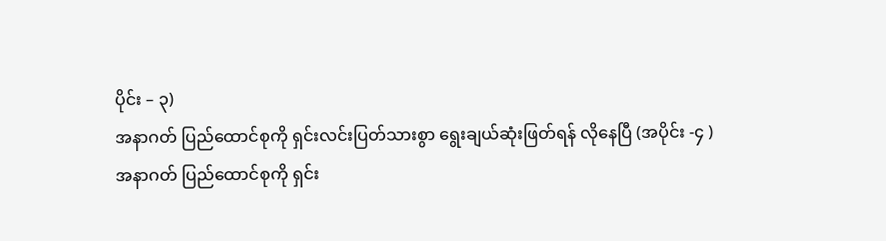ပိုင်း – ၃)
အနာဂတ် ပြည်ထောင်စုကို ရှင်းလင်းပြတ်သားစွာ ရွေးချယ်ဆုံးဖြတ်ရန် လိုနေပြီ (အပိုင်း -၄ )
အနာဂတ် ပြည်ထောင်စုကို ရှင်း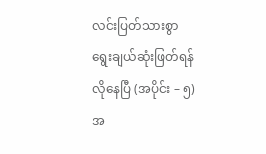လင်းပြတ်သားစွာ ရွေးချယ်ဆုံးဖြတ်ရန် လိုနေပြီ (အပိုင်း – ၅)
အ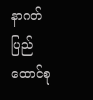နာဂတ် ပြည်ထောင်စု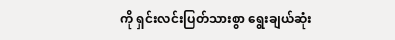ကို ရှင်းလင်းပြတ်သားစွာ ရွေးချယ်ဆုံး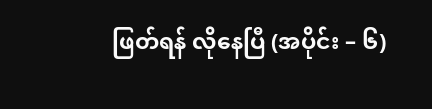ဖြတ်ရန် လိုနေပြီ (အပိုင်း – ၆)